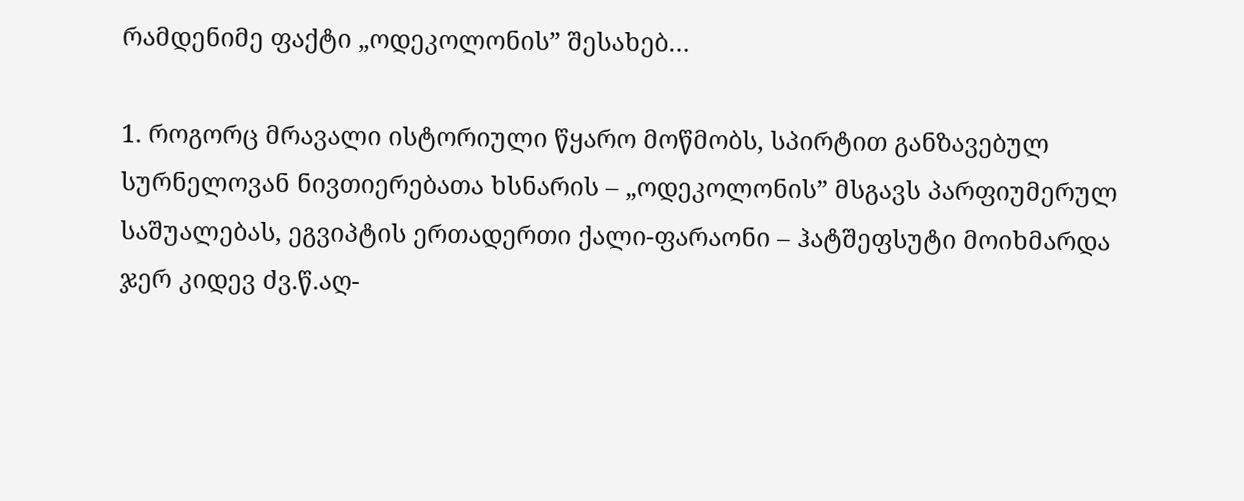რამდენიმე ფაქტი „ოდეკოლონის” შესახებ…

1. როგორც მრავალი ისტორიული წყარო მოწმობს, სპირტით განზავებულ სურნელოვან ნივთიერებათა ხსნარის – „ოდეკოლონის” მსგავს პარფიუმერულ საშუალებას, ეგვიპტის ერთადერთი ქალი-ფარაონი – ჰატშეფსუტი მოიხმარდა ჯერ კიდევ ძვ.წ.აღ-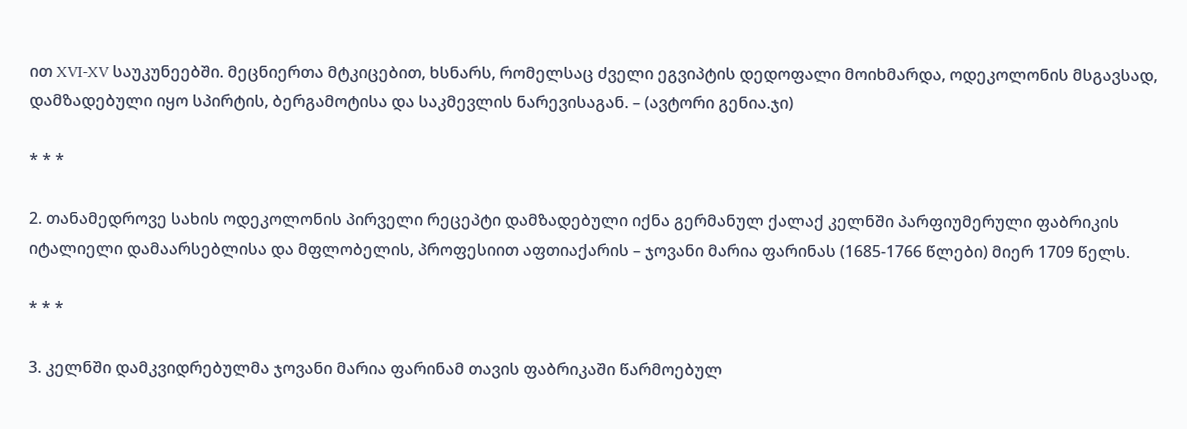ით XVI-XV საუკუნეებში. მეცნიერთა მტკიცებით, ხსნარს, რომელსაც ძველი ეგვიპტის დედოფალი მოიხმარდა, ოდეკოლონის მსგავსად, დამზადებული იყო სპირტის, ბერგამოტისა და საკმევლის ნარევისაგან. – (ავტორი გენია.ჯი)

* * *

2. თანამედროვე სახის ოდეკოლონის პირველი რეცეპტი დამზადებული იქნა გერმანულ ქალაქ კელნში პარფიუმერული ფაბრიკის იტალიელი დამაარსებლისა და მფლობელის, პროფესიით აფთიაქარის – ჯოვანი მარია ფარინას (1685-1766 წლები) მიერ 1709 წელს.

* * *

3. კელნში დამკვიდრებულმა ჯოვანი მარია ფარინამ თავის ფაბრიკაში წარმოებულ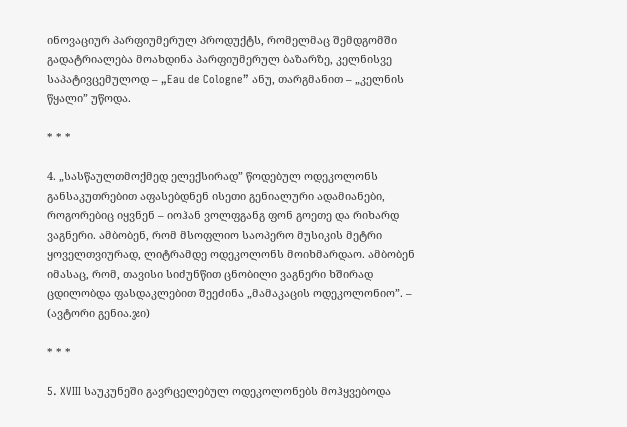ინოვაციურ პარფიუმერულ პროდუქტს, რომელმაც შემდგომში გადატრიალება მოახდინა პარფიუმერულ ბაზარზე, კელნისვე საპატივცემულოდ – „Eau de Cologne” ანუ, თარგმანით – „კელნის წყალი” უწოდა.

* * *

4. „სასწაულთმოქმედ ელექსირად” წოდებულ ოდეკოლონს განსაკუთრებით აფასებდნენ ისეთი გენიალური ადამიანები, როგორებიც იყვნენ – იოჰან ვოლფგანგ ფონ გოეთე და რიხარდ ვაგნერი. ამბობენ, რომ მსოფლიო საოპერო მუსიკის მეტრი ყოველთვიურად, ლიტრამდე ოდეკოლონს მოიხმარდაო. ამბობენ იმასაც, რომ, თავისი სიძუნწით ცნობილი ვაგნერი ხშირად ცდილობდა ფასდაკლებით შეეძინა „მამაკაცის ოდეკოლონიო”. – (ავტორი გენია.ჯი)

* * *

5. XVIII საუკუნეში გავრცელებულ ოდეკოლონებს მოჰყვებოდა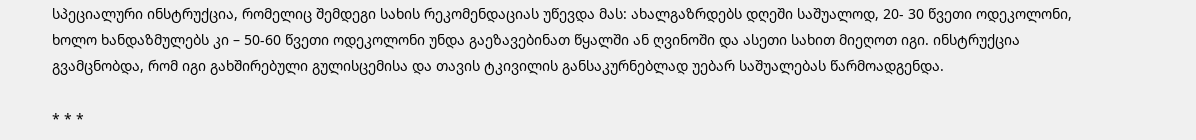სპეციალური ინსტრუქცია, რომელიც შემდეგი სახის რეკომენდაციას უწევდა მას: ახალგაზრდებს დღეში საშუალოდ, 20- 30 წვეთი ოდეკოლონი, ხოლო ხანდაზმულებს კი – 50-60 წვეთი ოდეკოლონი უნდა გაეზავებინათ წყალში ან ღვინოში და ასეთი სახით მიეღოთ იგი. ინსტრუქცია გვამცნობდა, რომ იგი გახშირებული გულისცემისა და თავის ტკივილის განსაკურნებლად უებარ საშუალებას წარმოადგენდა.

* * *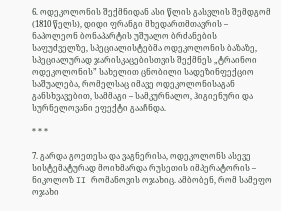6. ოდეკოლონის შექმნიდან ასი წლის გასვლის შემდგომ (1810 წელს), დიდი ფრანგი მხედართმთავრის – ნაპოლეონ ბონაპარტის უშუალო ბრძანების საფუძველზე, სპეციალისტებმა ოდეკოლონის ბაზაზე, სპეციალურად ჯარისკაცებისთვის შექმნეს „ტრაინოი ოდეკოლონის” სახელით ცნობილი სადეზინფექციო საშუალება, რომელსაც იმავე ოდეკოლონისაგან განსხვავებით, სამმაგი – სამკურნალო, ჰიგიენური და სურნელოვანი ეფექტი გააჩნდა.

* * *

7. გარდა გოეთესა და ვაგნერისა, ოდეკოლონს ასევე სისტემატურად მოიხმარდა რუსეთის იმპერატორის – ნიკოლოზ II რომანოვის ოჯახიც. ამბობენ, რომ სამეფო ოჯახი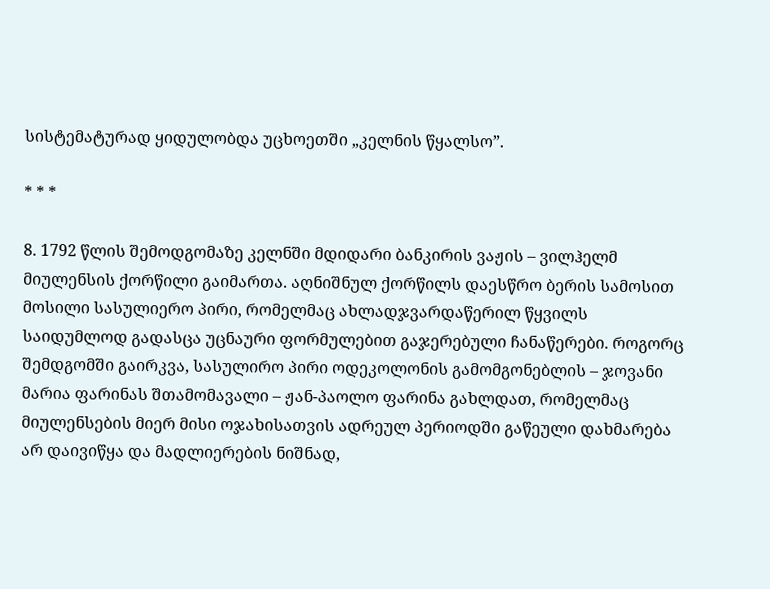სისტემატურად ყიდულობდა უცხოეთში „კელნის წყალსო”.

* * *

8. 1792 წლის შემოდგომაზე კელნში მდიდარი ბანკირის ვაჟის – ვილჰელმ მიულენსის ქორწილი გაიმართა. აღნიშნულ ქორწილს დაესწრო ბერის სამოსით მოსილი სასულიერო პირი, რომელმაც ახლადჯვარდაწერილ წყვილს საიდუმლოდ გადასცა უცნაური ფორმულებით გაჯერებული ჩანაწერები. როგორც შემდგომში გაირკვა, სასულირო პირი ოდეკოლონის გამომგონებლის – ჯოვანი მარია ფარინას შთამომავალი – ჟან-პაოლო ფარინა გახლდათ, რომელმაც მიულენსების მიერ მისი ოჯახისათვის ადრეულ პერიოდში გაწეული დახმარება არ დაივიწყა და მადლიერების ნიშნად,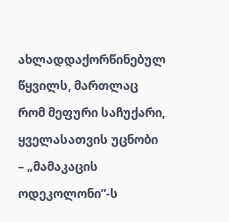ახლადდაქორწინებულ წყვილს, მართლაც რომ მეფური საჩუქარი, ყველასათვის უცნობი – „მამაკაცის ოდეკოლონი”-ს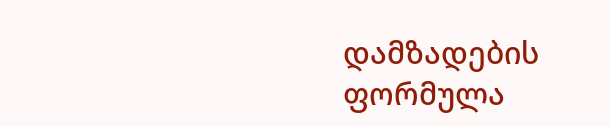დამზადების ფორმულა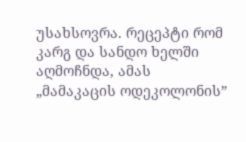უსახსოვრა. რეცეპტი რომ კარგ და სანდო ხელში აღმოჩნდა, ამას „მამაკაცის ოდეკოლონის”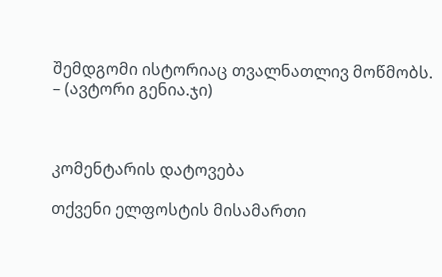შემდგომი ისტორიაც თვალნათლივ მოწმობს. – (ავტორი გენია.ჯი)



კომენტარის დატოვება

თქვენი ელფოსტის მისამართი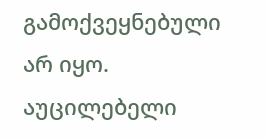გამოქვეყნებული არ იყო. აუცილებელი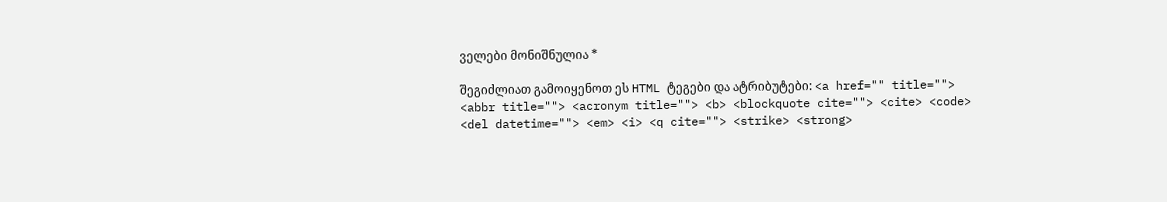ველები მონიშნულია *

შეგიძლიათ გამოიყენოთ ეს HTML ტეგები და ატრიბუტები: <a href="" title=""> <abbr title=""> <acronym title=""> <b> <blockquote cite=""> <cite> <code> <del datetime=""> <em> <i> <q cite=""> <strike> <strong>